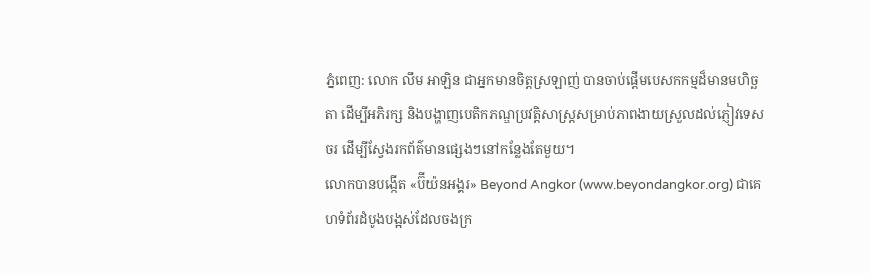ភ្នំពេញ: លោក លឹម អាឡិន ជាអ្នកមានចិត្តស្រឡាញ់ បានចាប់ផ្ដើមបេសកកម្មដ៏មានមហិច្ឆតា ដើម្បីអភិរក្ស និងបង្ហាញបេតិកភណ្ឌប្រវត្តិសាស្ត្រសម្រាប់ភាពងាយស្រួលដល់ភ្ញៀវទេសចរ ដើម្បីស្វែងរកព័ត៌មានផ្សេងៗនៅកន្លែងតែមួយ។
លោកបានបង្កើត «ប៊ីយ៉នអង្គរ» Beyond Angkor (www.beyondangkor.org) ជាគេហទំព័រដំបូងបង្អស់ដែលចងក្រ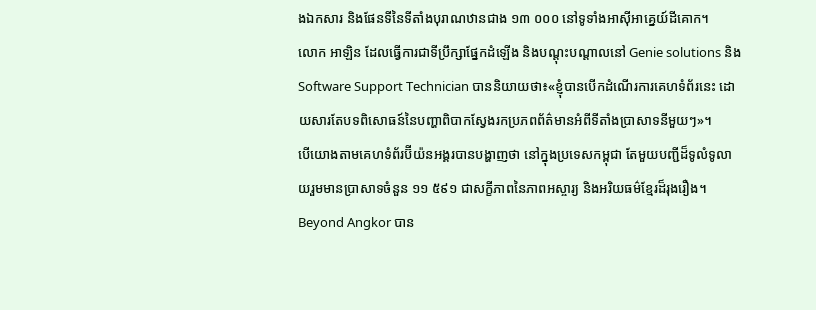ងឯកសារ និងផែនទីនៃទីតាំងបុរាណឋានជាង ១៣ ០០០ នៅទូទាំងអាស៊ីអាគ្នេយ៍ដីគោក។
លោក អាឡិន ដែលធ្វើការជាទីប្រឹក្សាផ្នែកដំឡើង និងបណ្តុះបណ្តាលនៅ Genie solutions និង Software Support Technician បាននិយាយថា៖«ខ្ញុំបានបើកដំណើរការគេហទំព័រនេះ ដោយសារតែបទពិសោធន៍នៃបញ្ហាពិបាកស្វែងរកប្រភពព័ត៌មានអំពីទីតាំងប្រាសាទនីមួយៗ»។
បើយោងតាមគេហទំព័រប៊ីយ៉នអង្គរបានបង្ហាញថា នៅក្នុងប្រទេសកម្ពុជា តែមួយបញ្ជីដ៏ទូលំទូលាយរួមមានប្រាសាទចំនួន ១១ ៥៩១ ជាសក្ខីភាពនៃភាពអស្ចារ្យ និងអរិយធម៌ខ្មែរដ៏រុងរឿង។
Beyond Angkor បាន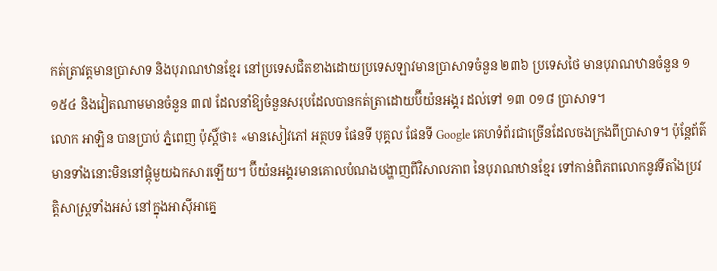កត់ត្រាវត្តមានប្រាសាទ និងបុរាណឋានខ្មែរ នៅប្រទេសជិតខាងដោយប្រទេសឡាវមានប្រាសាទចំនួន ២៣៦ ប្រទេសថៃ មានបុរាណឋានចំនួន ១ ១៥៤ និងវៀតណាមមានចំនួន ៣៧ ដែលនាំឱ្យចំនួនសរុបដែលបានកត់ត្រាដោយប៊ីយ៉នអង្គរ ដល់ទៅ ១៣ ០១៨ ប្រាសាទ។
លោក អាឡិន បានប្រាប់ ភ្នំពេញ ប៉ុស្តិ៍ថា៖ «មានសៀវភៅ អត្ថបទ ផែនទី បុគ្គល ផែនទី Google គេហទំព័រជាច្រើនដែលចងក្រងពីប្រាសាទ។ ប៉ុន្តែព័ត៌មានទាំងនោះមិននៅផ្ដុំមួយឯកសារឡើយ។ ប៊ីយ៉នអង្គរមានគោលបំណងបង្ហាញពីវិសាលភាព នៃបុរាណឋានខ្មែរ ទៅកាន់ពិភពលោកនូវទីតាំងប្រវត្តិសាស្ត្រទាំងអស់ នៅក្នុងអាស៊ីអាគ្នេ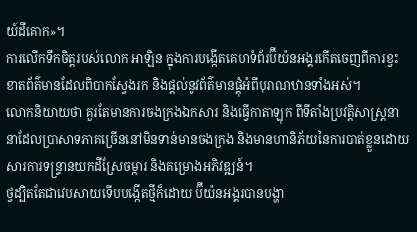យ៍ដីគោក»។
ការលើកទឹកចិត្តរបស់លោក អាឡិន ក្នុងការបង្កើតគេហទំព័រប៊ីយ៉នអង្គរកើតចេញពីការខ្វះខាតព័ត៌មានដែលពិបាកស្វែងរក និងផ្ដល់នូវព័ត៌មានផ្ដុំអំពីបុរាណឋានទាំងអស់។
លោកនិយាយថា គួរតែមានការចងក្រងឯកសារ និងធ្វើកាតាឡុក ពីទីតាំងប្រវត្តិសាស្ត្រនានាដែលប្រាសាទភាគច្រើននៅមិនទាន់មានចងក្រង និងមានហានិភ័យនៃការបាត់ខ្លួនដោយសារការទន្ទ្រានយកដីស្រែចម្ការ និងគម្រោងអភិវឌ្ឍន៍។
ថ្វដ្បិតតែជាវេបសាយទើបបង្កើតថ្មីក៏ដោយ ប៊ីយ៉នអង្គរបានបង្ហា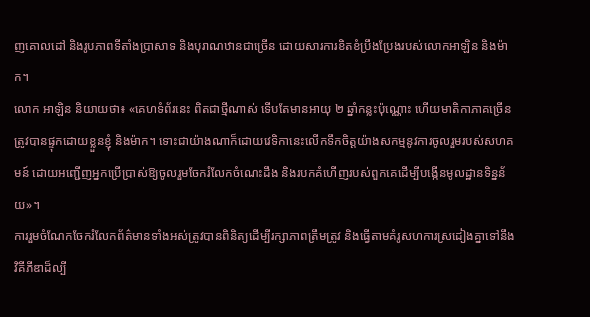ញគោលដៅ និងរូបភាពទីតាំងប្រាសាទ និងបុរាណឋានជាច្រើន ដោយសារការខិតខំប្រឹងប្រែងរបស់លោកអាឡិន និងម៉ាក។
លោក អាឡិន និយាយថា៖ «គេហទំព័រនេះ ពិតជាថ្មីណាស់ ទើបតែមានអាយុ ២ ឆ្នាំកន្លះប៉ុណ្ណោះ ហើយមាតិកាភាគច្រើនត្រូវបានផ្ទុកដោយខ្លួនខ្ញុំ និងម៉ាក។ ទោះជាយ៉ាងណាក៏ដោយវេទិកានេះលើកទឹកចិត្តយ៉ាងសកម្មនូវការចូលរួមរបស់សហគមន៍ ដោយអញ្ជើញអ្នកប្រើប្រាស់ឱ្យចូលរួមចែករំលែកចំណេះដឹង និងរបកគំហើញរបស់ពួកគេដើម្បីបង្កើនមូលដ្ឋានទិន្នន័យ»។
ការរួមចំណែកចែករំលែកព័ត៌មានទាំងអស់ត្រូវបានពិនិត្យដើម្បីរក្សាភាពត្រឹមត្រូវ និងធ្វើតាមគំរូសហការស្រដៀងគ្នាទៅនឹងវិគីភីឌាដ៏ល្បី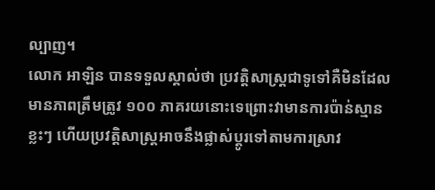ល្បាញ។
លោក អាឡិន បានទទួលស្គាល់ថា ប្រវត្តិសាស្ត្រជាទូទៅគឺមិនដែលមានភាពត្រឹមត្រូវ ១០០ ភាគរយនោះទេព្រោះវាមានការប៉ាន់ស្មានខ្លះៗ ហើយប្រវត្តិសាស្ត្រអាចនឹងផ្លាស់ប្តូរទៅតាមការស្រាវ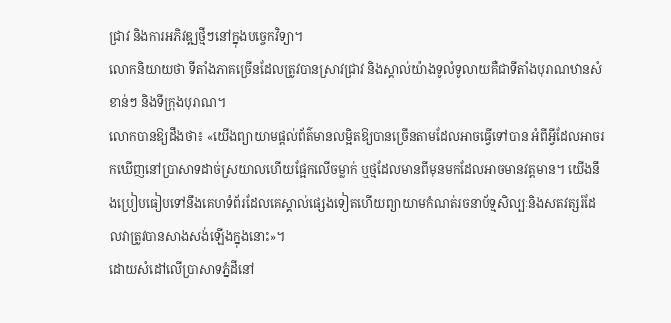ជ្រាវ និងការអភិវឌ្ឍថ្មីៗនៅក្នុងបច្ចេកវិទ្យា។
លោកនិយាយថា ទីតាំងភាគច្រើនដែលត្រូវបានស្រាវជ្រាវ និងស្គាល់យ៉ាងទូលំទូលាយគឺជាទីតាំងបុរាណឋានសំខាន់ៗ និងទីក្រុងបុរាណ។
លោកបានឱ្យដឹងថា៖ «យើងព្យាយាមផ្តល់ព័ត៌មានលម្អិតឱ្យបានច្រើនតាមដែលអាចធ្វើទៅបាន អំពីអ្វីដែលអាចរកឃើញនៅប្រាសាទដាច់ស្រយាលហើយផ្អែកលើចម្លាក់ ឬថ្មដែលមានពីមុនមកដែលអាចមានវត្តមាន។ យើងនឹងប្រៀបធៀបទៅនឹងគេហទំព័រដែលគេស្គាល់ផ្សេងទៀតហើយព្យាយាមកំណត់រចនាប័ទ្មសិល្បៈនិងសតវត្សរ៍ដែលវាត្រូវបានសាងសង់ឡើងក្នុងនោះ»។
ដោយសំដៅលើប្រាសាទភ្នំដីនៅ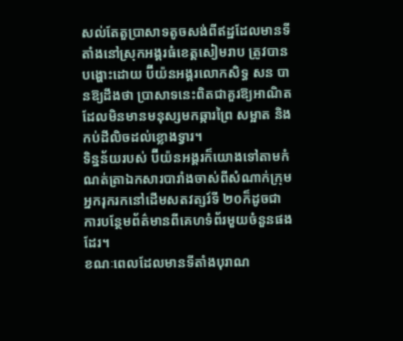សល់តែតួប្រាសាទតូចសង់ពីឥដ្ឋដែលមានទីតាំងនៅស្រុកអង្គរធំខេត្ដសៀមរាប ត្រូវបានបង្ហោះដោយ ប៊ីយ៉នអង្គរលោកសិទ្ធ សន បានឱ្យដឹងថា ប្រាសាទនេះពិតជាគួរឱ្យអាណិតដែលមិនមានមនុស្សមកឆ្ការព្រៃ សម្អាត និងកប់ដីលិចដល់ខ្លោងទ្វារ។
ទិន្នន័យរបស់ ប៊ីយ៉នអង្គរក៏យោងទៅតាមកំណត់ត្រាឯកសារបារាំងចាស់ពីសំណាក់ក្រុមអ្នករុករកនៅដើមសតវត្សរ៍ទី ២០ក៏ដូចជាការបន្ថែមព័ត៌មានពីគេហទំព័រមួយចំនួនផងដែរ។
ខណៈពេលដែលមានទីតាំងបុរាណ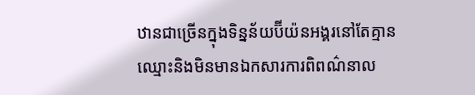ឋានជាច្រើនក្នុងទិន្នន័យប៊ីយ៉នអង្គរនៅតែគ្មានឈ្មោះនិងមិនមានឯកសារការពិពណ៌នាល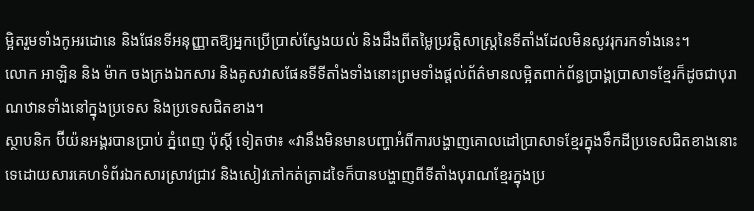ម្អិតរួមទាំងកូអរដោនេ និងផែនទីអនុញ្ញាតឱ្យអ្នកប្រើប្រាស់ស្វែងយល់ និងដឹងពីតម្លៃប្រវត្តិសាស្ត្រនៃទីតាំងដែលមិនសូវរុករកទាំងនេះ។
លោក អាឡិន និង ម៉ាក ចងក្រងឯកសារ និងគូសវាសផែនទីទីតាំងទាំងនោះព្រមទាំងផ្តល់ព័ត៌មានលម្អិតពាក់ព័ន្ធប្រាង្គប្រាសាទខ្មែរក៏ដូចជាបុរាណឋានទាំងនៅក្នុងប្រទេស និងប្រទេសជិតខាង។
ស្ថាបនិក ប៊ីយ៉នអង្គរបានប្រាប់ ភ្នំពេញ ប៉ុស្ដិ៍ ទៀតថា៖ «វានឹងមិនមានបញ្ហាអំពីការបង្ហាញគោលដៅប្រាសាទខ្មែរក្នុងទឹកដីប្រទេសជិតខាងនោះទេដោយសារគេហទំព័រឯកសារស្រាវជ្រាវ និងសៀវភៅកត់ត្រាដទៃក៏បានបង្ហាញពីទីតាំងបុរាណខ្មែរក្នុងប្រ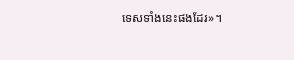ទេសទាំងនេះផងដែរ»។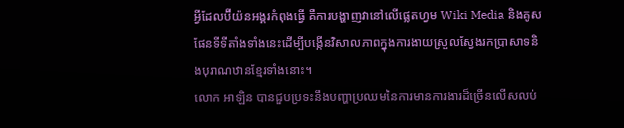អ្វីដែលប៊ីយ៉នអង្គរកំពុងធ្វើ គឺការបង្ហាញវានៅលើផ្លេតហ្វម Wiki Media និងគូសផែនទីទីតាំងទាំងនេះដើម្បីបង្កើនវិសាលភាពក្នុងការងាយស្រួលស្វែងរកប្រាសាទនិងបុរាណឋានខ្មែរទាំងនោះ។
លោក អាឡិន បានជួបប្រទះនឹងបញ្ហាប្រឈមនៃការមានការងារដ៏ច្រើនលើសលប់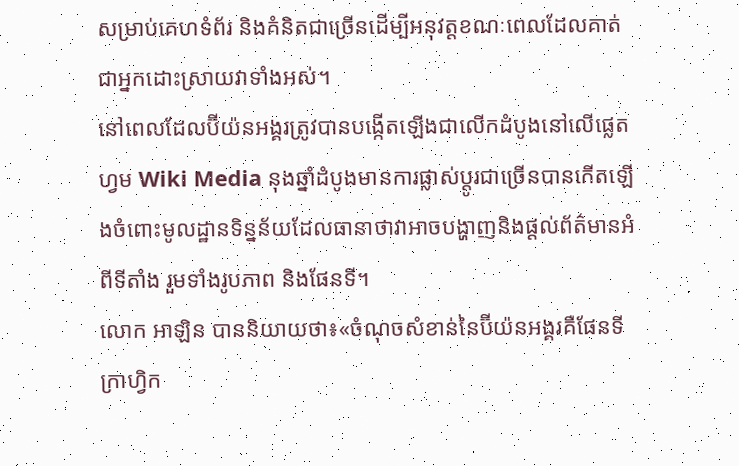សម្រាប់គេហទំព័រ និងគំនិតជាច្រើនដើម្បីអនុវត្តខណៈពេលដែលគាត់ជាអ្នកដោះស្រាយវាទាំងអស់។
នៅពេលដែលប៊ីយ៉នអង្គរត្រូវបានបង្កើតឡើងជាលើកដំបូងនៅលើផ្លេតហ្វម Wiki Media នុងឆ្នាំដំបូងមានការផ្លាស់ប្តូរជាច្រើនបានកើតឡើងចំពោះមូលដ្ឋានទិន្នន័យដែលធានាថាវាអាចបង្ហាញនិងផ្ដល់ព័ត៌មានអំពីទីតាំង រួមទាំងរូបភាព និងផែនទី។
លោក អាឡិន បាននិយាយថា៖«ចំណុចសំខាន់នៃប៊ីយ៉នអង្គរគឺផែនទីក្រាហ្វិក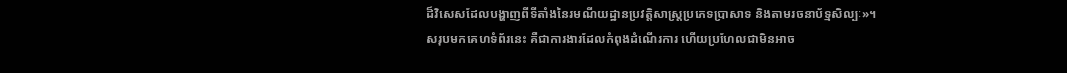ដ៏វិសេសដែលបង្ហាញពីទីតាំងនៃរមណីយដ្ឋានប្រវត្តិសាស្ត្រប្រភេទប្រាសាទ និងតាមរចនាប័ទ្មសិល្បៈ»។
សរុបមកគេហទំព័រនេះ គឺជាការងារដែលកំពុងដំណើរការ ហើយប្រហែលជាមិនអាច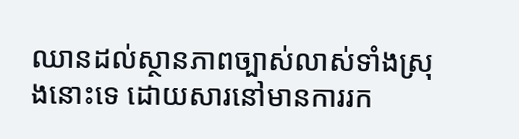ឈានដល់ស្ថានភាពច្បាស់លាស់ទាំងស្រុងនោះទេ ដោយសារនៅមានការរក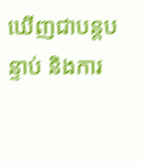ឃើញជាបន្តបន្ទាប់ និងការ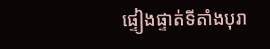ផ្ទៀងផ្ទាត់ទីតាំងបុរា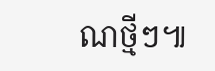ណថ្មីៗ៕